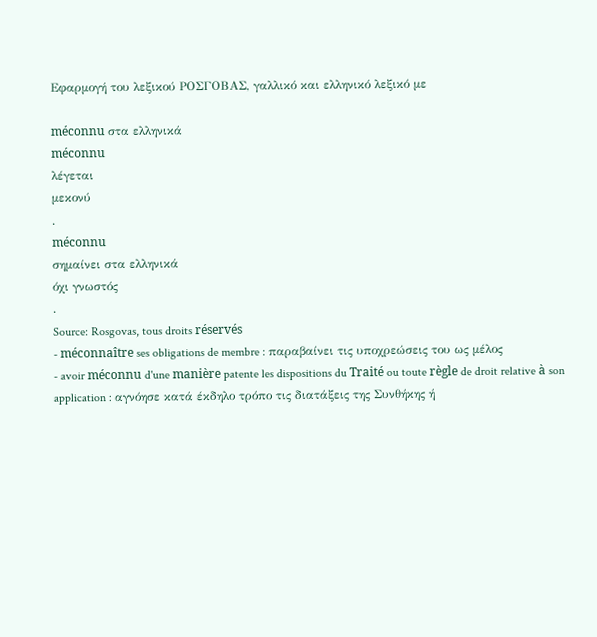Εφαρμογή του λεξικού ΡΟΣΓΟΒΑΣ, γαλλικό και ελληνικό λεξικό με

méconnu στα ελληνικά
méconnu
λέγεται
μεκονύ
.
méconnu
σημαίνει στα ελληνικά
όχι γνωστός
.
Source: Rosgovas, tous droits réservés
- méconnaître ses obligations de membre : παραβαίνει τις υποχρεώσεις του ως μέλος
- avoir méconnu d'une manière patente les dispositions du Traité ou toute règle de droit relative à son application : αγνόησε κατά έκδηλο τρόπο τις διατάξεις της Συνθήκης ή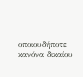οποιουδήποτε κανόνα δικαίου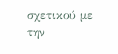σχετικού με την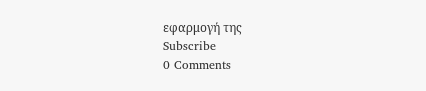εφαρμογή της
Subscribe
0 Comments